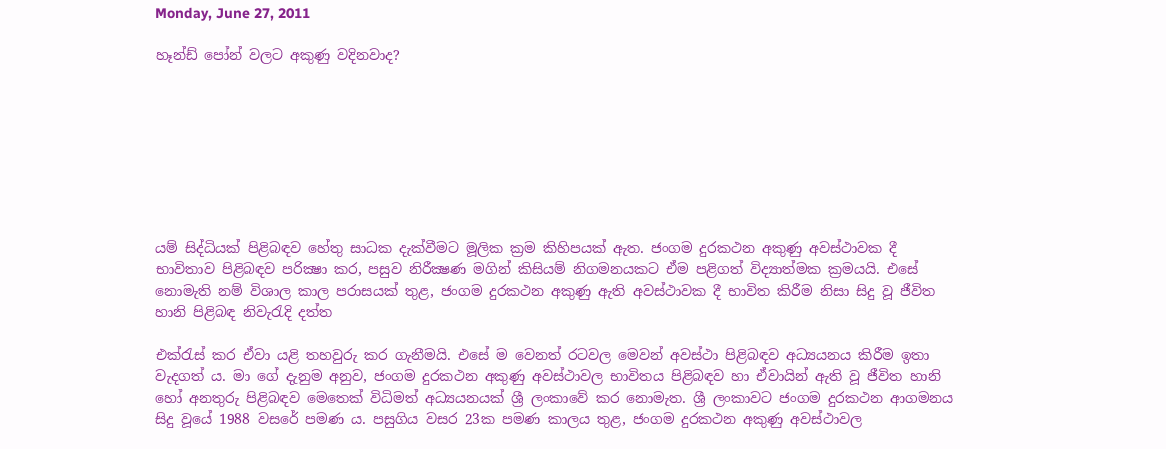Monday, June 27, 2011

හෑන්ඩ් පෝන් වලට අකුණු වදිනවාද?








යම් සිද්ධියක්‌ පිළිබඳව හේතු සාධක දැක්‌වීමට මූලික ක්‍රම කිහිපයක්‌ ඇත. ජංගම දුරකථන අකුණු අවස්‌ථාවක දී භාවිතාව පිළිබඳව පරික්‍ෂා කර, පසුව නිරීක්‍ෂණ මගින් කිසියම් නිගමනයකට ඒම පළිගත් විද්‍යාත්මක ක්‍රමයයි. එසේ නොමැති නම් විශාල කාල පරාසයක්‌ තුළ, ජංගම දුරකථන අකුණු ඇති අවස්‌ථාවක දී භාවිත කිරීම නිසා සිදු වූ ජීවිත හානි පිළිබඳ නිවැරැදි දත්ත

එක්‌රැස්‌ කර ඒවා යළි තහවුරු කර ගැනීමයි. එසේ ම වෙනත් රටවල මෙවන් අවස්‌ථා පිළිබඳව අධ්‍යයනය කිරීම ඉතා වැදගත් ය. මා ගේ දැනුම අනුව, ජංගම දුරකථන අකුණු අවස්‌ථාවල භාවිතය පිළිබඳව හා ඒවායින් ඇති වූ ජීවිත හානි හෝ අනතුරු පිළිබඳව මෙතෙක්‌ විධිමත් අධ්‍යයනයක්‌ ශ්‍රී ලංකාවේ කර නොමැත. ශ්‍රී ලංකාවට ජංගම දුරකථන ආගමනය සිදු වූයේ 1988 වසරේ පමණ ය. පසුගිය වසර 23ක පමණ කාලය තුළ, ජංගම දුරකථන අකුණු අවස්‌ථාවල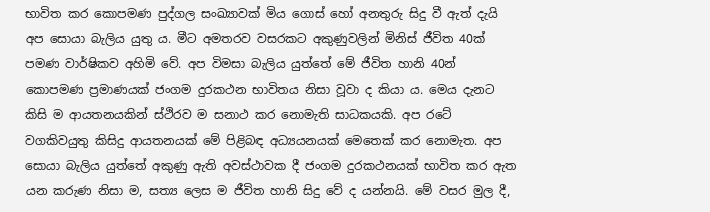භාවිත කර කොපමණ පුද්ගල සංඛ්‍යාවක්‌ මිය ගොස්‌ හෝ අනතුරු සිදු වී ඇත් දැයි අප සොයා බැලිය යුතු ය. මීට අමතරව වසරකට අකුණුවලින් මිනිස්‌ ජීවිත 40ක්‌ පමණ වාර්ෂිකව අහිමි වේ. අප විමසා බැලිය යුත්තේ මේ ජීවිත හානි 40න් කොපමණ ප්‍රමාණයක්‌ ජංගම දුරකථන භාවිතය නිසා වූවා ද කියා ය. මෙය දැනට කිසි ම ආයතනයකින් ස්‌ථිරව ම සනාථ කර නොමැති සාධකයකි. අප රටේ වගකිවයුතු කිසිදු ආයතනයක්‌ මේ පිළිබඳ අධ්‍යයනයක්‌ මෙතෙක්‌ කර නොමැත. අප සොයා බැලිය යුත්තේ අකුණු ඇති අවස්‌ථාවක දී ජංගම දුරකථනයක්‌ භාවිත කර ඇත යන කරුණ නිසා ම, සත්‍ය ලෙස ම ජීවිත හානි සිදු වේ ද යන්නයි. මේ වසර මුල දී,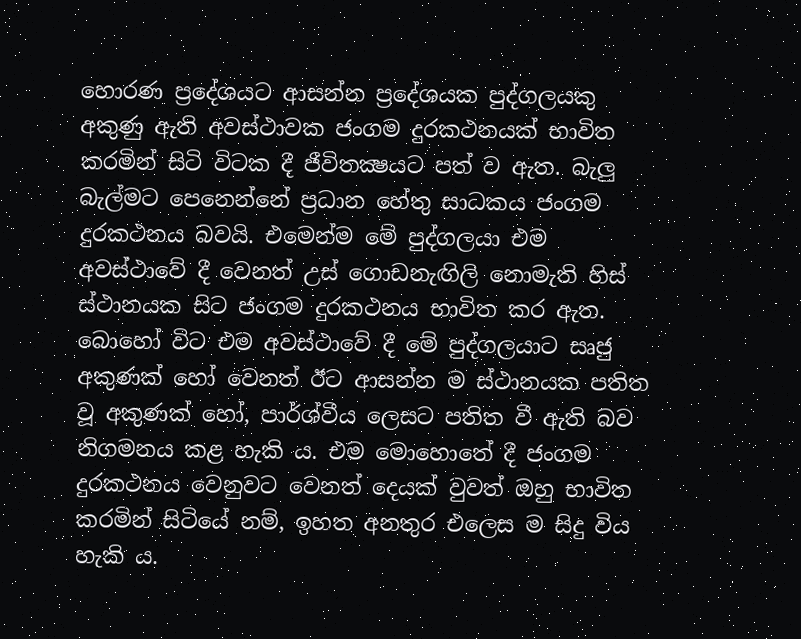හොරණ ප්‍රදේශයට ආසන්න ප්‍රදේශයක පුද්ගලයකු අකුණු ඇති අවස්‌ථාවක ජංගම දුරකථනයක්‌ භාවිත කරමින් සිටි විටක දී ජීවිතක්‍ෂයට පත් ව ඇත. බැලු බැල්මට පෙනෙන්නේ ප්‍රධාන හේතු සාධකය ජංගම දුරකථනය බවයි. එමෙන්ම මේ පුද්ගලයා එම අවස්‌ථාවේ දී වෙනත් උස්‌ ගොඩනැඟිලි නොමැති හිස්‌ ස්‌ථානයක සිට ජංගම දුරකථනය භාවිත කර ඇත. බොහෝ විට එම අවස්‌ථාවේ දී මේ පුද්ගලයාට සෘජු අකුණක්‌ හෝ වෙනත් ඊට ආසන්න ම ස්‌ථානයක පතිත වූ අකුණක්‌ හෝ, පාර්ශ්වීය ලෙසට පතිත වී ඇති බව නිගමනය කළ හැකි ය. එම මොහොතේ දී ජංගම දුරකථනය වෙනුවට වෙනත් දෙයක්‌ වුවත් ඔහු භාවිත කරමින් සිටියේ නම්, ඉහත අනතුර එලෙස ම සිදු විය හැකි ය.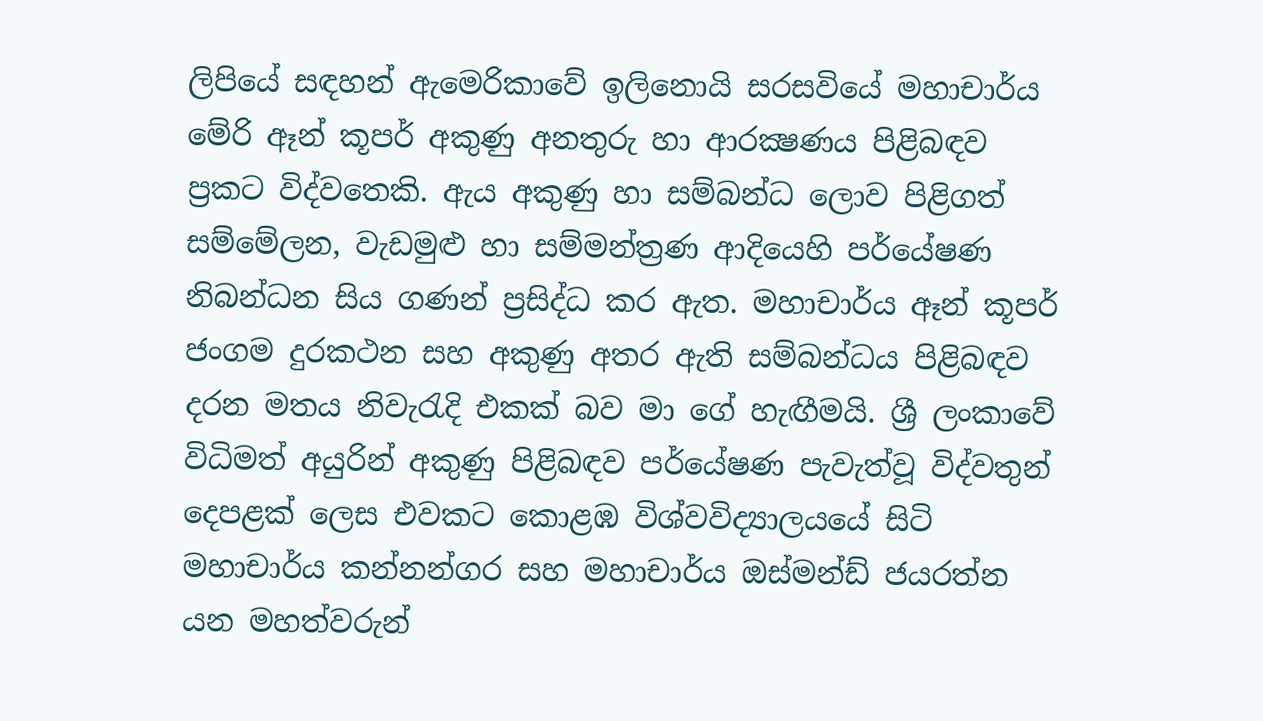ලිපියේ සඳහන් ඇමෙරිකාවේ ඉලිනොයි සරසවියේ මහාචාර්ය මේරි ඈන් කූපර් අකුණු අනතුරු හා ආරක්‍ෂණය පිළිබඳව ප්‍රකට විද්වතෙකි. ඇය අකුණු හා සම්බන්ධ ලොව පිළිගත් සම්මේලන, වැඩමුළු හා සම්මන්ත්‍රණ ආදියෙහි පර්යේෂණ නිබන්ධන සිය ගණන් ප්‍රසිද්ධ කර ඇත. මහාචාර්ය ඈන් කූපර් ජංගම දුරකථන සහ අකුණු අතර ඇති සම්බන්ධය පිළිබඳව දරන මතය නිවැරැදි එකක්‌ බව මා ගේ හැඟීමයි. ශ්‍රී ලංකාවේ විධිමත් අයුරින් අකුණු පිළිබඳව පර්යේෂණ පැවැත්වූ විද්වතුන් දෙපළක්‌ ලෙස එවකට කොළඹ විශ්වවිද්‍යාලයයේ සිටි මහාචාර්ය කන්නන්ගර සහ මහාචාර්ය ඔස්‌මන්ඩ් ජයරත්න යන මහත්වරුන්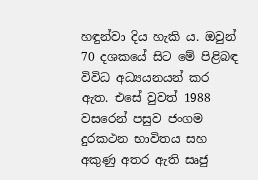හඳුන්වා දිය හැකි ය. ඔවුන් 70 දශකයේ සිට මේ පිළිබඳ විවිධ අධ්‍යයනයන් කර ඇත. එසේ වුවත් 1988 වසරෙන් පසුව ජංගම දුරකථන භාවිතය සහ අකුණු අතර ඇති සෘජු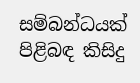සම්බන්ධයක්‌ පිළිබඳ කිසිදු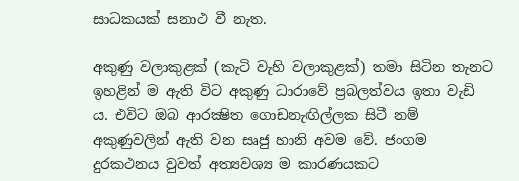සාධකයක්‌ සනාථ වී නැත.

අකුණු වලාකුළක්‌ (කැටි වැහි වලාකුළක්‌) තමා සිටින තැනට ඉහළින් ම ඇති විට අකුණු ධාරාවේ ප්‍රබලත්වය ඉතා වැඩි ය. එවිට ඔබ ආරක්‍ෂිත ගොඩනැඟිල්ලක සිටී නම් අකුණුවලින් ඇති වන සෘජු හානි අවම වේ. ජංගම දුරකථනය වුවත් අත්‍යවශ්‍ය ම කාරණයකට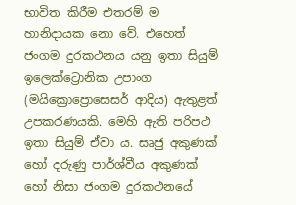භාවිත කිරීම එතරම් ම හානිදායක නො වේ. එහෙත් ජංගම දුරකථනය යනු ඉතා සියුම් ඉලෙක්‌ට්‍රොනික උපාංග (මයික්‍රොප්‍රොසෙසර් ආදිය) ඇතුළත් උපකරණයකි. මෙහි ඇති පරිපථ ඉතා සියුම් ඒවා ය. සෘජු අකුණක්‌ හෝ දරුණු පාර්ශ්වීය අකුණක්‌ හෝ නිසා ජංගම දුරකථනයේ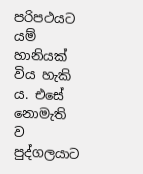පරිපථයට යම් හානියක්‌ විය හැකි ය. එසේ නොමැති ව පුද්ගලයාට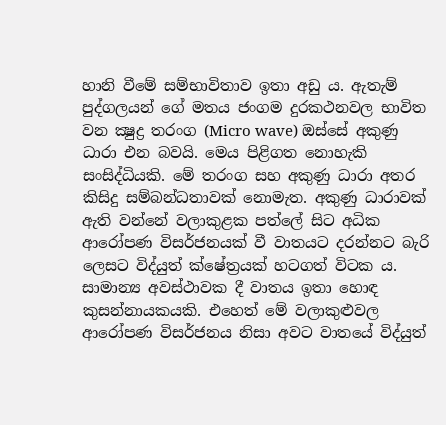හානි වීමේ සම්භාවිතාව ඉතා අඩු ය. ඇතැම් පුද්ගලයන් ගේ මතය ජංගම දුරකථනවල භාවිත වන ක්‍ෂුද්‍ර තරංග (Micro wave) ඔස්‌සේ අකුණු ධාරා එන බවයි. මෙය පිළිගත නොහැකි සංසිද්ධියකි. මේ තරංග සහ අකුණු ධාරා අතර කිසිදු සම්බන්ධතාවක්‌ නොමැත. අකුණු ධාරාවක්‌ ඇති වන්නේ වලාකුළක පත්ලේ සිට අධික ආරෝපණ විසර්ජනයක්‌ වී වාතයට දරන්නට බැරි ලෙසට විද්යුත් ක්‌ෂේත්‍රයක්‌ හටගත් විටක ය. සාමාන්‍ය අවස්‌ථාවක දී වාතය ඉතා හොඳ කුසන්නායකයකි. එහෙත් මේ වලාකුළුවල ආරෝපණ විසර්ජනය නිසා අවට වාතයේ විද්යුත්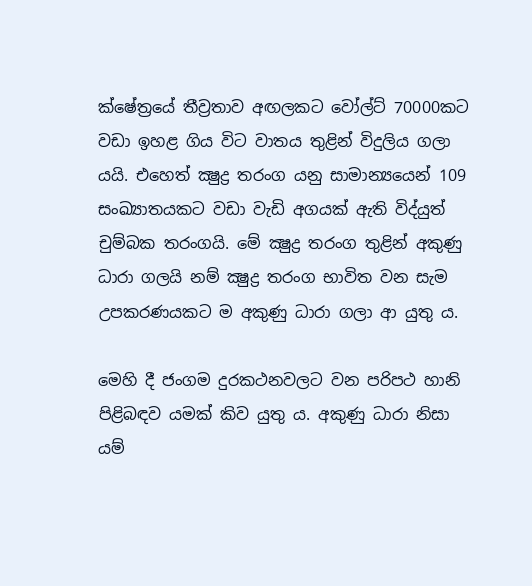ක්‌ෂේත්‍රයේ තීව්‍රතාව අඟලකට වෝල්ට්‌ 70000කට වඩා ඉහළ ගිය විට වාතය තුළින් විදුලිය ගලා යයි. එහෙත් ක්‍ෂුද්‍ර තරංග යනු සාමාන්‍යයෙන් 109 සංඛ්‍යාතයකට වඩා වැඩි අගයක්‌ ඇති විද්යුත් චුම්බක තරංගයි. මේ ක්‍ෂුද්‍ර තරංග තුළින් අකුණු ධාරා ගලයි නම් ක්‍ෂුද්‍ර තරංග භාවිත වන සැම උපකරණයකට ම අකුණු ධාරා ගලා ආ යුතු ය.

මෙහි දී ජංගම දුරකථනවලට වන පරිපථ හානි පිළිබඳව යමක්‌ කිව යුතු ය. අකුණු ධාරා නිසා යම්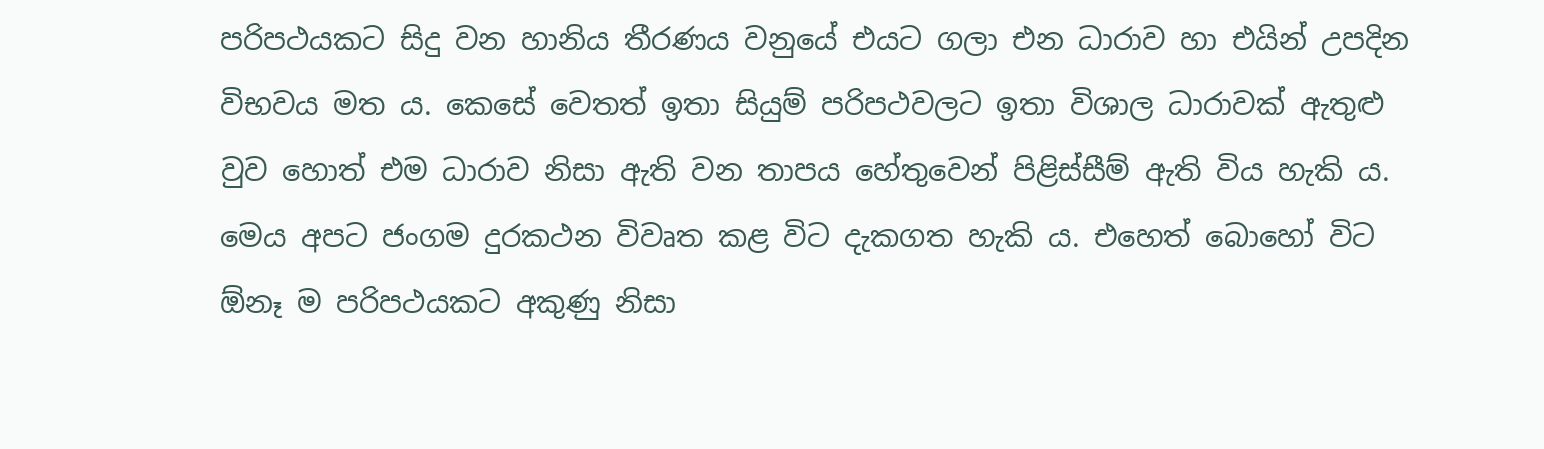පරිපථයකට සිදු වන හානිය තීරණය වනුයේ එයට ගලා එන ධාරාව හා එයින් උපදින විභවය මත ය. කෙසේ වෙතත් ඉතා සියුම් පරිපථවලට ඉතා විශාල ධාරාවක්‌ ඇතුළු වුව හොත් එම ධාරාව නිසා ඇති වන තාපය හේතුවෙන් පිළිස්‌සීම් ඇති විය හැකි ය. මෙය අපට ජංගම දුරකථන විවෘත කළ විට දැකගත හැකි ය. එහෙත් බොහෝ විට ඕනෑ ම පරිපථයකට අකුණු නිසා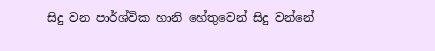සිදු වන පාර්ශ්වික හානි හේතුවෙන් සිදු වන්නේ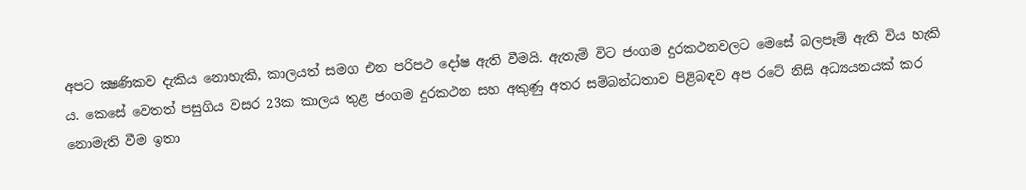අපට ක්‍ෂණිකව දැකිය නොහැකි, කාලයත් සමග එන පරිපථ දෝෂ ඇති වීමයි. ඇතැම් විට ජංගම දුරකථනවලට මෙසේ බලපෑම් ඇති විය හැකි ය. කෙසේ වෙතත් පසුගිය වසර 23ක කාලය තුළ ජංගම දුරකථන සහ අකුණු අතර සම්බන්ධතාව පිළිබඳව අප රටේ නිසි අධ්‍යයනයක්‌ කර නොමැති වීම ඉතා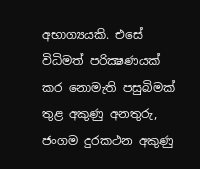අභාග්‍යයකි. එසේ විධිමත් පරික්‍ෂණයක්‌ කර නොමැති පසුබිමක්‌ තුළ අකුණු අනතුරු, ජංගම දුරකථන අකුණු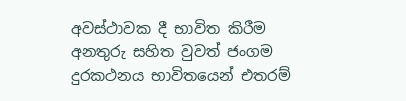අවස්‌ථාවක දී භාවිත කිරීම අනතුරු සහිත වුවත් ජංගම දුරකථනය භාවිතයෙන් එතරම්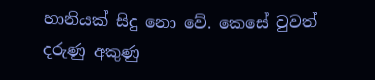හානියක්‌ සිදු නො වේ. කෙසේ වුවත් දරුණු අකුණු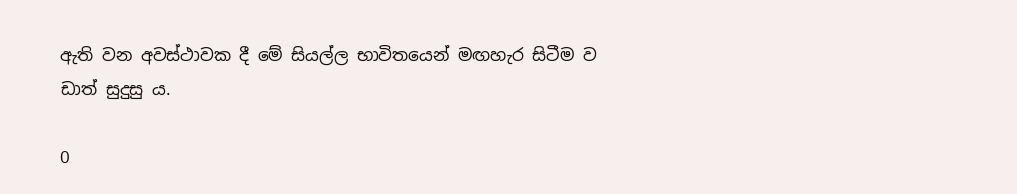ඇති වන අවස්‌ථාවක දී මේ සියල්ල භාවිතයෙන් මඟහැර සිටීම ව
ඩාත් සුදුසු ය.

0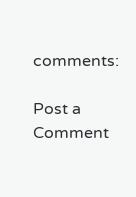comments:

Post a Comment